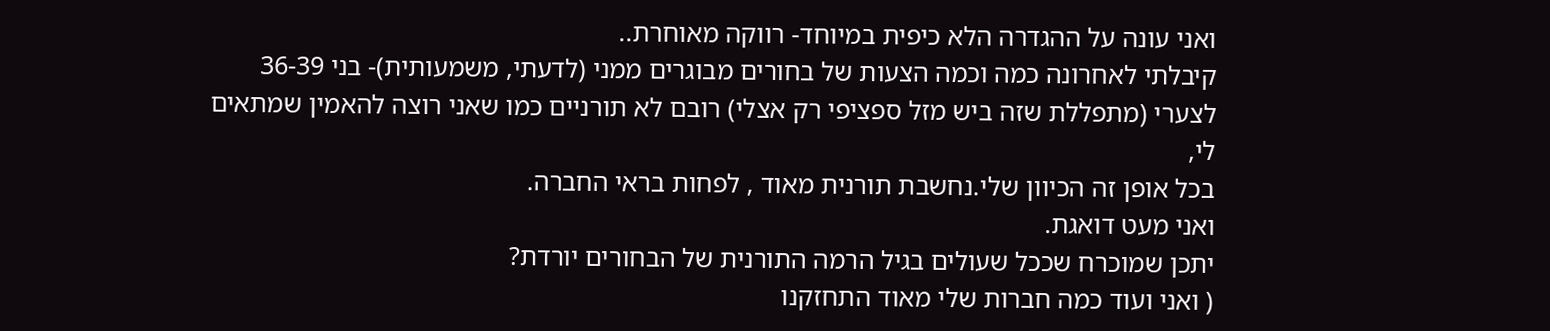ואני עונה על ההגדרה הלא כיפית במיוחד- רווקה מאוחרת..
קיבלתי לאחרונה כמה וכמה הצעות של בחורים מבוגרים ממני (לדעתי, משמעותית)- בני 36-39
לצערי (מתפללת שזה ביש מזל ספציפי רק אצלי) רובם לא תורניים כמו שאני רוצה להאמין שמתאים לי,
בכל אופן זה הכיוון שלי.נחשבת תורנית מאוד , לפחות בראי החברה.
ואני מעט דואגת.
יתכן שמוכרח שככל שעולים בגיל הרמה התורנית של הבחורים יורדת?
( ואני ועוד כמה חברות שלי מאוד התחזקנו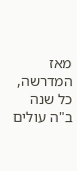מאז המדרשה, כל שנה ב"ה עולים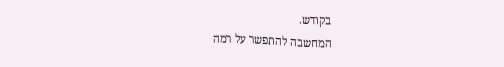בקודש.
המחשבה להתפשר על רמה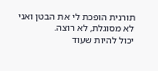תורנית הופכת לי את הבטן ואני לא מסוגלת, לא רוצה.
יכול להיות שעוד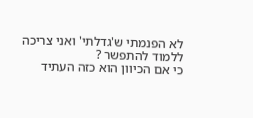לא הפנמתי ש'גדלתי' ואני צריכה ללמוד להתפשר ?
כי אם הכיוון הוא כזה העתיד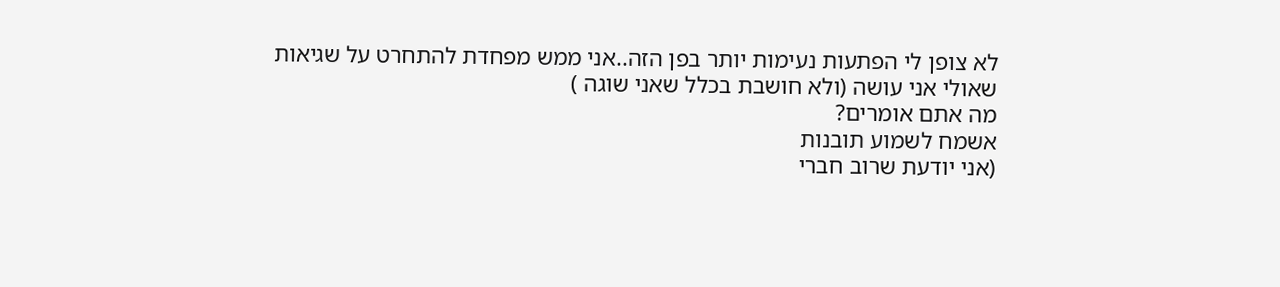לא צופן לי הפתעות נעימות יותר בפן הזה..אני ממש מפחדת להתחרט על שגיאות שאולי אני עושה (ולא חושבת בכלל שאני שוגה )
מה אתם אומרים?
אשמח לשמוע תובנות
(אני יודעת שרוב חברי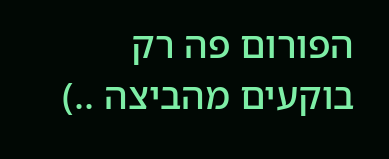הפורום פה רק בוקעים מהביצה ..)